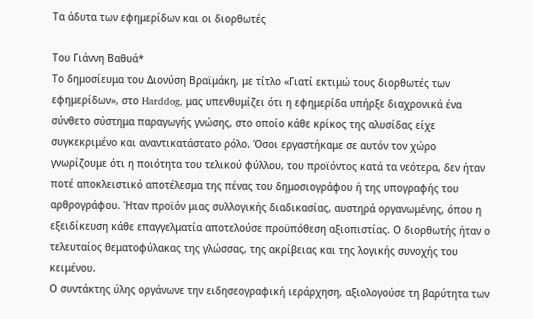Τα άδυτα των εφημερίδων και οι διορθωτές

Του Γιάννη Βαθυά*
Το δημοσίευμα του Διονύση Βραϊμάκη, με τίτλο «Γιατί εκτιμώ τους διορθωτές των εφημερίδων», στο Harddog, μας υπενθυμίζει ότι η εφημερίδα υπήρξε διαχρονικά ένα σύνθετο σύστημα παραγωγής γνώσης, στο οποίο κάθε κρίκος της αλυσίδας είχε συγκεκριμένο και αναντικατάστατο ρόλο. Όσοι εργαστήκαμε σε αυτόν τον χώρο γνωρίζουμε ότι η ποιότητα του τελικού φύλλου, του προϊόντος κατά τα νεότερα, δεν ήταν ποτέ αποκλειστικό αποτέλεσμα της πένας του δημοσιογράφου ή της υπογραφής του αρθρογράφου. Ήταν προϊόν μιας συλλογικής διαδικασίας, αυστηρά οργανωμένης, όπου η εξειδίκευση κάθε επαγγελματία αποτελούσε προϋπόθεση αξιοπιστίας. Ο διορθωτής ήταν ο τελευταίος θεματοφύλακας της γλώσσας, της ακρίβειας και της λογικής συνοχής του κειμένου.
Ο συντάκτης ύλης οργάνωνε την ειδησεογραφική ιεράρχηση, αξιολογούσε τη βαρύτητα των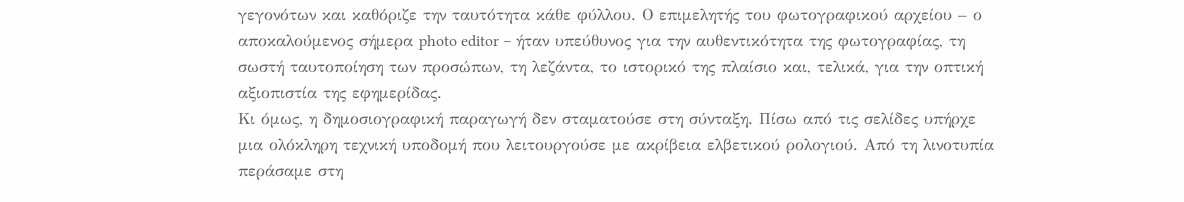γεγονότων και καθόριζε την ταυτότητα κάθε φύλλου. Ο επιμελητής του φωτογραφικού αρχείου – ο αποκαλούμενος σήμερα photo editor – ήταν υπεύθυνος για την αυθεντικότητα της φωτογραφίας, τη σωστή ταυτοποίηση των προσώπων, τη λεζάντα, το ιστορικό της πλαίσιο και, τελικά, για την οπτική αξιοπιστία της εφημερίδας.
Κι όμως, η δημοσιογραφική παραγωγή δεν σταματούσε στη σύνταξη. Πίσω από τις σελίδες υπήρχε μια ολόκληρη τεχνική υποδομή που λειτουργούσε με ακρίβεια ελβετικού ρολογιού. Από τη λινοτυπία περάσαμε στη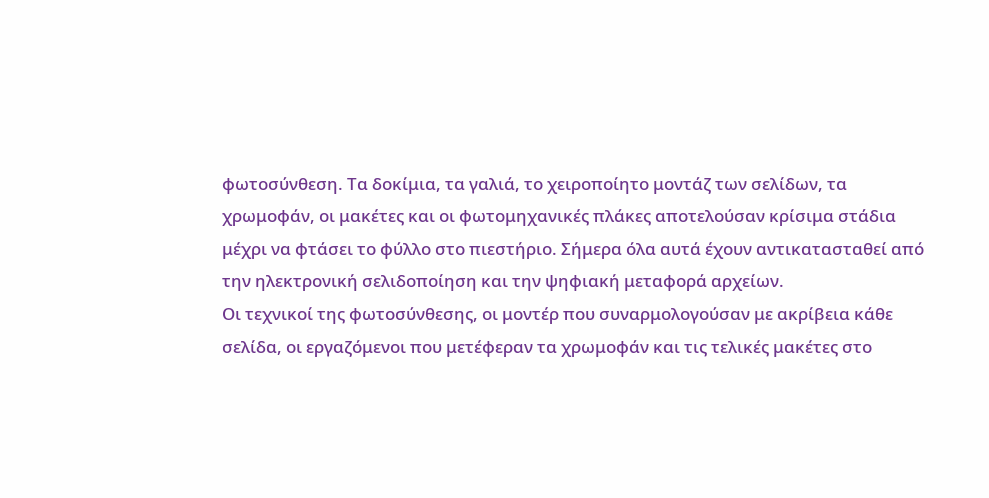φωτοσύνθεση. Τα δοκίμια, τα γαλιά, το χειροποίητο μοντάζ των σελίδων, τα χρωμοφάν, οι μακέτες και οι φωτομηχανικές πλάκες αποτελούσαν κρίσιμα στάδια μέχρι να φτάσει το φύλλο στο πιεστήριο. Σήμερα όλα αυτά έχουν αντικατασταθεί από την ηλεκτρονική σελιδοποίηση και την ψηφιακή μεταφορά αρχείων.
Οι τεχνικοί της φωτοσύνθεσης, οι μοντέρ που συναρμολογούσαν με ακρίβεια κάθε σελίδα, οι εργαζόμενοι που μετέφεραν τα χρωμοφάν και τις τελικές μακέτες στο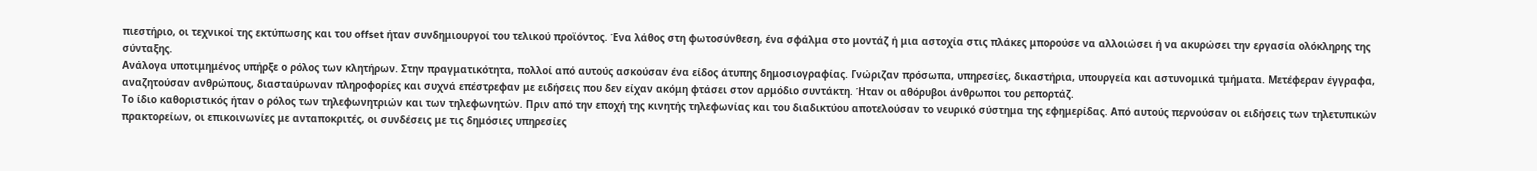πιεστήριο, οι τεχνικοί της εκτύπωσης και του offset ήταν συνδημιουργοί του τελικού προϊόντος. Ένα λάθος στη φωτοσύνθεση, ένα σφάλμα στο μοντάζ ή μια αστοχία στις πλάκες μπορούσε να αλλοιώσει ή να ακυρώσει την εργασία ολόκληρης της σύνταξης.
Ανάλογα υποτιμημένος υπήρξε ο ρόλος των κλητήρων. Στην πραγματικότητα, πολλοί από αυτούς ασκούσαν ένα είδος άτυπης δημοσιογραφίας. Γνώριζαν πρόσωπα, υπηρεσίες, δικαστήρια, υπουργεία και αστυνομικά τμήματα. Μετέφεραν έγγραφα, αναζητούσαν ανθρώπους, διασταύρωναν πληροφορίες και συχνά επέστρεφαν με ειδήσεις που δεν είχαν ακόμη φτάσει στον αρμόδιο συντάκτη. Ήταν οι αθόρυβοι άνθρωποι του ρεπορτάζ.
Το ίδιο καθοριστικός ήταν ο ρόλος των τηλεφωνητριών και των τηλεφωνητών. Πριν από την εποχή της κινητής τηλεφωνίας και του διαδικτύου αποτελούσαν το νευρικό σύστημα της εφημερίδας. Από αυτούς περνούσαν οι ειδήσεις των τηλετυπικών πρακτορείων, οι επικοινωνίες με ανταποκριτές, οι συνδέσεις με τις δημόσιες υπηρεσίες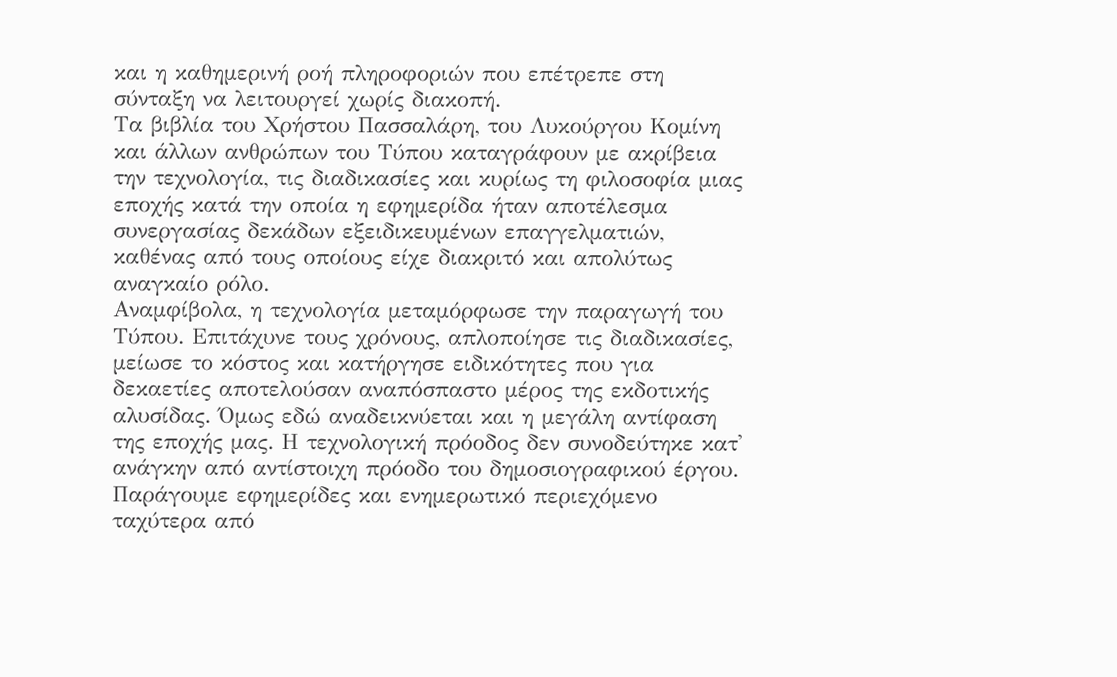και η καθημερινή ροή πληροφοριών που επέτρεπε στη σύνταξη να λειτουργεί χωρίς διακοπή.
Τα βιβλία του Χρήστου Πασσαλάρη, του Λυκούργου Κομίνη και άλλων ανθρώπων του Τύπου καταγράφουν με ακρίβεια την τεχνολογία, τις διαδικασίες και κυρίως τη φιλοσοφία μιας εποχής κατά την οποία η εφημερίδα ήταν αποτέλεσμα συνεργασίας δεκάδων εξειδικευμένων επαγγελματιών, καθένας από τους οποίους είχε διακριτό και απολύτως αναγκαίο ρόλο.
Αναμφίβολα, η τεχνολογία μεταμόρφωσε την παραγωγή του Τύπου. Επιτάχυνε τους χρόνους, απλοποίησε τις διαδικασίες, μείωσε το κόστος και κατήργησε ειδικότητες που για δεκαετίες αποτελούσαν αναπόσπαστο μέρος της εκδοτικής αλυσίδας. Όμως εδώ αναδεικνύεται και η μεγάλη αντίφαση της εποχής μας. Η τεχνολογική πρόοδος δεν συνοδεύτηκε κατ' ανάγκην από αντίστοιχη πρόοδο του δημοσιογραφικού έργου. Παράγουμε εφημερίδες και ενημερωτικό περιεχόμενο ταχύτερα από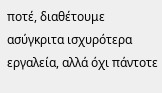ποτέ, διαθέτουμε ασύγκριτα ισχυρότερα εργαλεία, αλλά όχι πάντοτε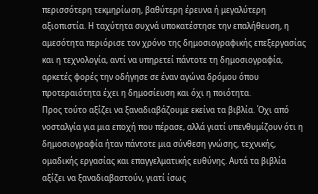περισσότερη τεκμηρίωση, βαθύτερη έρευνα ή μεγαλύτερη αξιοπιστία. Η ταχύτητα συχνά υποκατέστησε την επαλήθευση, η αμεσότητα περιόρισε τον χρόνο της δημοσιογραφικής επεξεργασίας και η τεχνολογία, αντί να υπηρετεί πάντοτε τη δημοσιογραφία, αρκετές φορές την οδήγησε σε έναν αγώνα δρόμου όπου προτεραιότητα έχει η δημοσίευση και όχι η ποιότητα.
Προς τούτο αξίζει να ξαναδιαβάζουμε εκείνα τα βιβλία. Όχι από νοσταλγία για μια εποχή που πέρασε, αλλά γιατί υπενθυμίζουν ότι η δημοσιογραφία ήταν πάντοτε μια σύνθεση γνώσης, τεχνικής, ομαδικής εργασίας και επαγγελματικής ευθύνης. Αυτά τα βιβλία αξίζει να ξαναδιαβαστούν, γιατί ίσως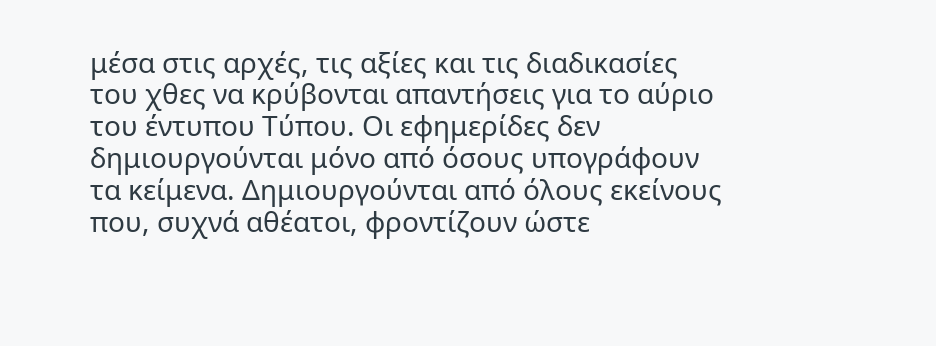μέσα στις αρχές, τις αξίες και τις διαδικασίες του χθες να κρύβονται απαντήσεις για το αύριο του έντυπου Τύπου. Οι εφημερίδες δεν δημιουργούνται μόνο από όσους υπογράφουν τα κείμενα. Δημιουργούνται από όλους εκείνους που, συχνά αθέατοι, φροντίζουν ώστε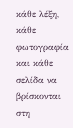κάθε λέξη, κάθε φωτογραφία και κάθε σελίδα να βρίσκονται στη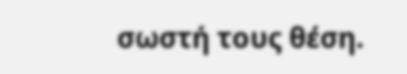σωστή τους θέση.